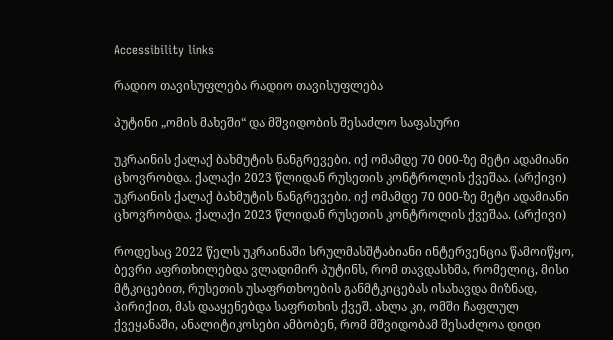Accessibility links

რადიო თავისუფლება რადიო თავისუფლება

პუტინი „ომის მახეში“ და მშვიდობის შესაძლო საფასური

უკრაინის ქალაქ ბახმუტის ნანგრევები. იქ ომამდე 70 000-ზე მეტი ადამიანი ცხოვრობდა. ქალაქი 2023 წლიდან რუსეთის კონტროლის ქვეშაა. (არქივი)
უკრაინის ქალაქ ბახმუტის ნანგრევები. იქ ომამდე 70 000-ზე მეტი ადამიანი ცხოვრობდა. ქალაქი 2023 წლიდან რუსეთის კონტროლის ქვეშაა. (არქივი)

როდესაც 2022 წელს უკრაინაში სრულმასშტაბიანი ინტერვენცია წამოიწყო, ბევრი აფრთხილებდა ვლადიმირ პუტინს, რომ თავდასხმა, რომელიც, მისი მტკიცებით, რუსეთის უსაფრთხოების განმტკიცებას ისახავდა მიზნად, პირიქით, მას დააყენებდა საფრთხის ქვეშ. ახლა კი, ომში ჩაფლულ ქვეყანაში, ანალიტიკოსები ამბობენ, რომ მშვიდობამ შესაძლოა დიდი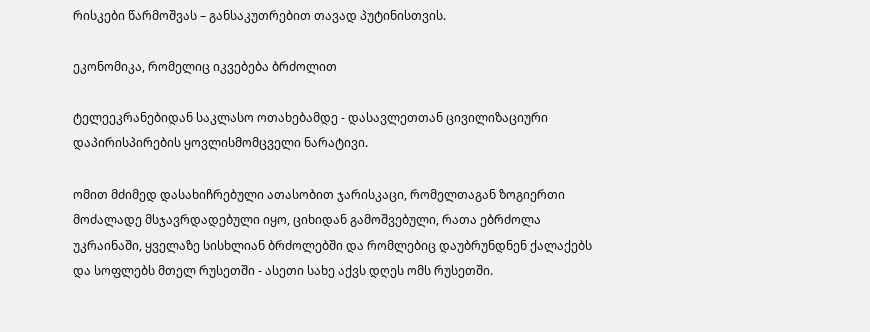რისკები წარმოშვას – განსაკუთრებით თავად პუტინისთვის.

ეკონომიკა, რომელიც იკვებება ბრძოლით

ტელეეკრანებიდან საკლასო ოთახებამდე - დასავლეთთან ცივილიზაციური დაპირისპირების ყოვლისმომცველი ნარატივი.

ომით მძიმედ დასახიჩრებული ათასობით ჯარისკაცი, რომელთაგან ზოგიერთი მოძალადე მსჯავრდადებული იყო, ციხიდან გამოშვებული, რათა ებრძოლა უკრაინაში, ყველაზე სისხლიან ბრძოლებში და რომლებიც დაუბრუნდნენ ქალაქებს და სოფლებს მთელ რუსეთში - ასეთი სახე აქვს დღეს ომს რუსეთში.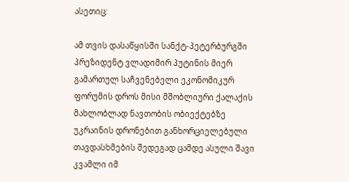ასეთიც:

ამ თვის დასაწყისში სანქტ-პეტერბურგში პრეზიდენტ ვლადიმირ პუტინის მიერ გამართულ საჩვენებელი ეკონომიკურ ფორუმის დროს მისი მშობლიური ქალაქის მახლობლად ნავთობის ობიექტებზე უკრაინის დრონებით განხორციელებული თავდასხმების შედეგად ცამდე ასული შავი კვამლი იმ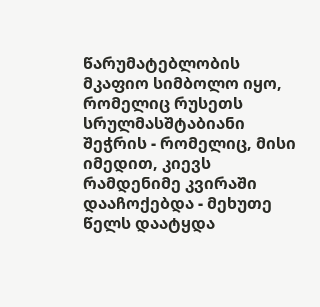წარუმატებლობის მკაფიო სიმბოლო იყო, რომელიც რუსეთს სრულმასშტაბიანი შეჭრის - რომელიც, მისი იმედით, კიევს რამდენიმე კვირაში დააჩოქებდა - მეხუთე წელს დაატყდა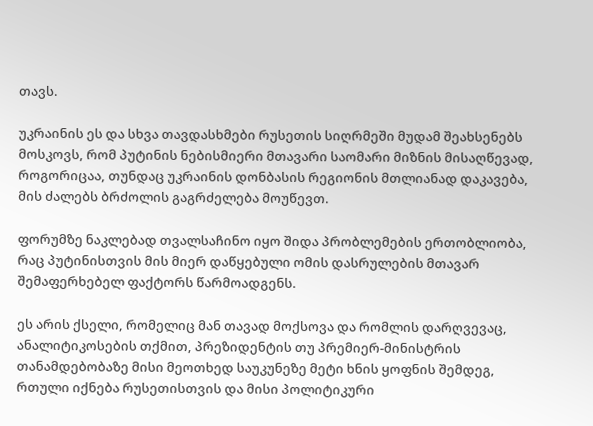თავს.

უკრაინის ეს და სხვა თავდასხმები რუსეთის სიღრმეში მუდამ შეახსენებს მოსკოვს, რომ პუტინის ნებისმიერი მთავარი საომარი მიზნის მისაღწევად, როგორიცაა, თუნდაც უკრაინის დონბასის რეგიონის მთლიანად დაკავება, მის ძალებს ბრძოლის გაგრძელება მოუწევთ.

ფორუმზე ნაკლებად თვალსაჩინო იყო შიდა პრობლემების ერთობლიობა, რაც პუტინისთვის მის მიერ დაწყებული ომის დასრულების მთავარ შემაფერხებელ ფაქტორს წარმოადგენს.

ეს არის ქსელი, რომელიც მან თავად მოქსოვა და რომლის დარღვევაც, ანალიტიკოსების თქმით, პრეზიდენტის თუ პრემიერ-მინისტრის თანამდებობაზე მისი მეოთხედ საუკუნეზე მეტი ხნის ყოფნის შემდეგ, რთული იქნება რუსეთისთვის და მისი პოლიტიკური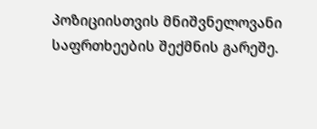პოზიციისთვის მნიშვნელოვანი საფრთხეების შექმნის გარეშე.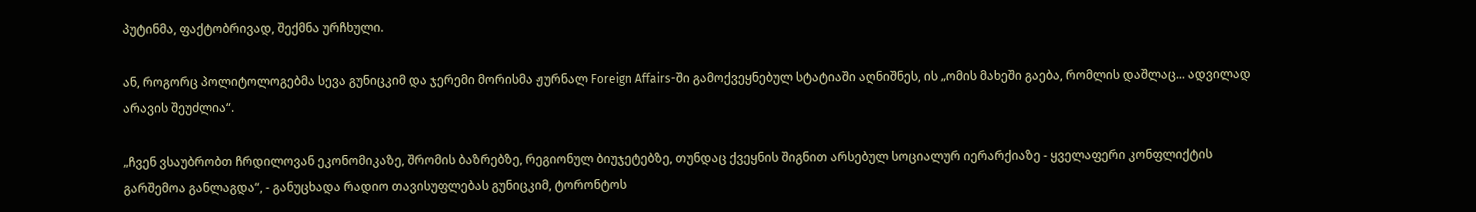პუტინმა, ფაქტობრივად, შექმნა ურჩხული.

ან, როგორც პოლიტოლოგებმა სევა გუნიცკიმ და ჯერემი მორისმა ჟურნალ Foreign Affairs-ში გამოქვეყნებულ სტატიაში აღნიშნეს, ის „ომის მახეში გაება, რომლის დაშლაც... ადვილად არავის შეუძლია“.

„ჩვენ ვსაუბრობთ ჩრდილოვან ეკონომიკაზე, შრომის ბაზრებზე, რეგიონულ ბიუჯეტებზე, თუნდაც ქვეყნის შიგნით არსებულ სოციალურ იერარქიაზე - ყველაფერი კონფლიქტის გარშემოა განლაგდა“, - განუცხადა რადიო თავისუფლებას გუნიცკიმ, ტორონტოს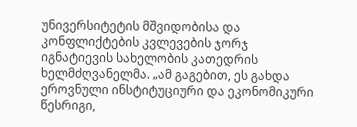უნივერსიტეტის მშვიდობისა და კონფლიქტების კვლევების ჯორჯ იგნატიევის სახელობის კათედრის ხელმძღვანელმა. „ამ გაგებით, ეს გახდა ეროვნული ინსტიტუციური და ეკონომიკური წესრიგი,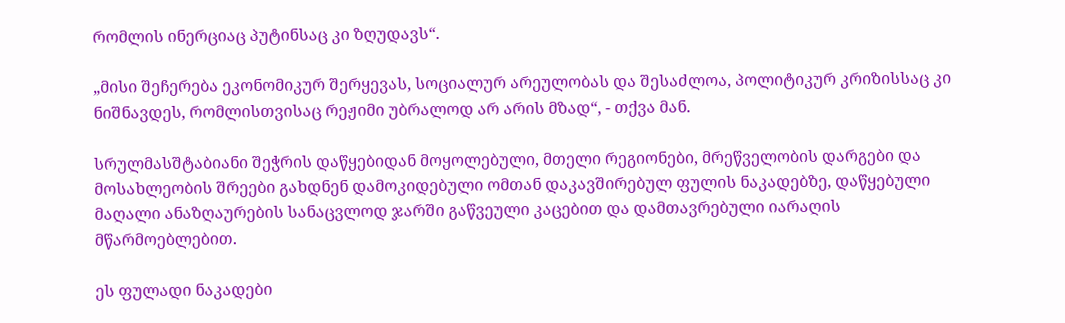რომლის ინერციაც პუტინსაც კი ზღუდავს“.

„მისი შეჩერება ეკონომიკურ შერყევას, სოციალურ არეულობას და შესაძლოა, პოლიტიკურ კრიზისსაც კი ნიშნავდეს, რომლისთვისაც რეჟიმი უბრალოდ არ არის მზად“, - თქვა მან.

სრულმასშტაბიანი შეჭრის დაწყებიდან მოყოლებული, მთელი რეგიონები, მრეწველობის დარგები და მოსახლეობის შრეები გახდნენ დამოკიდებული ომთან დაკავშირებულ ფულის ნაკადებზე, დაწყებული მაღალი ანაზღაურების სანაცვლოდ ჯარში გაწვეული კაცებით და დამთავრებული იარაღის მწარმოებლებით.

ეს ფულადი ნაკადები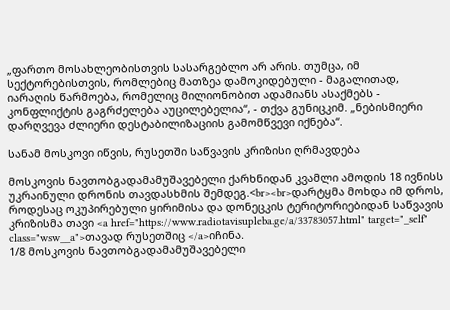„ფართო მოსახლეობისთვის სასარგებლო არ არის. თუმცა, იმ სექტორებისთვის, რომლებიც მათზეა დამოკიდებული - მაგალითად, იარაღის წარმოება, რომელიც მილიონობით ადამიანს ასაქმებს - კონფლიქტის გაგრძელება აუცილებელია“, - თქვა გუნიცკიმ. „ნებისმიერი დარღვევა ძლიერი დესტაბილიზაციის გამომწვევი იქნება“.

სანამ მოსკოვი იწვის, რუსეთში საწვავის კრიზისი ღრმავდება

მოსკოვის ნავთობგადამამუშავებელი ქარხნიდან კვამლი ამოდის 18 ივნისს უკრაინული დრონის თავდასხმის შემდეგ.<br><br>დარტყმა მოხდა იმ დროს, როდესაც ოკუპირებული ყირიმისა და დონეცკის ტერიტორიებიდან საწვავის კრიზისმა თავი <a href="https://www.radiotavisupleba.ge/a/33783057.html" target="_self" class="wsw__a">თავად რუსეთშიც </a>იჩინა.
1/8 მოსკოვის ნავთობგადამამუშავებელი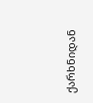ქარხნიდან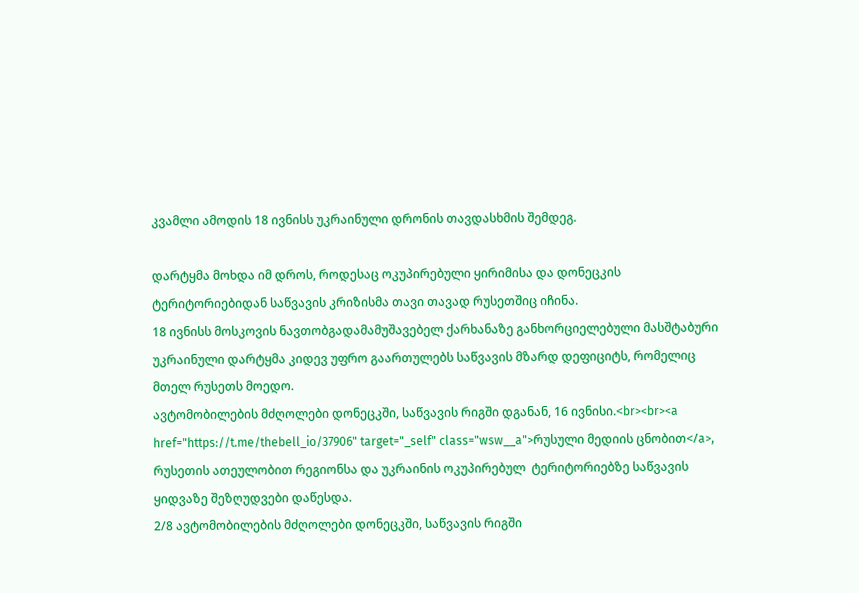კვამლი ამოდის 18 ივნისს უკრაინული დრონის თავდასხმის შემდეგ.

დარტყმა მოხდა იმ დროს, როდესაც ოკუპირებული ყირიმისა და დონეცკის ტერიტორიებიდან საწვავის კრიზისმა თავი თავად რუსეთშიც იჩინა.
18 ივნისს მოსკოვის ნავთობგადამამუშავებელ ქარხანაზე განხორციელებული მასშტაბური უკრაინული დარტყმა კიდევ უფრო გაართულებს საწვავის მზარდ დეფიციტს, რომელიც მთელ რუსეთს მოედო.
ავტომობილების მძღოლები დონეცკში, საწვავის რიგში დგანან, 16 ივნისი.<br><br><a href="https://t.me/thebell_io/37906" target="_self" class="wsw__a">რუსული მედიის ცნობით</a>, რუსეთის ათეულობით რეგიონსა და უკრაინის ოკუპირებულ  ტერიტორიებზე საწვავის ყიდვაზე შეზღუდვები დაწესდა.
2/8 ავტომობილების მძღოლები დონეცკში, საწვავის რიგში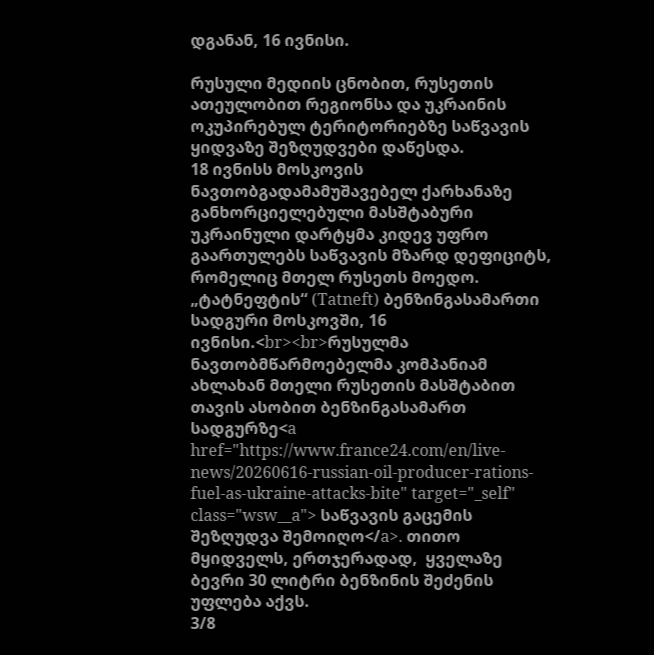დგანან, 16 ივნისი.

რუსული მედიის ცნობით, რუსეთის ათეულობით რეგიონსა და უკრაინის ოკუპირებულ ტერიტორიებზე საწვავის ყიდვაზე შეზღუდვები დაწესდა.
18 ივნისს მოსკოვის ნავთობგადამამუშავებელ ქარხანაზე განხორციელებული მასშტაბური უკრაინული დარტყმა კიდევ უფრო გაართულებს საწვავის მზარდ დეფიციტს, რომელიც მთელ რუსეთს მოედო.
„ტატნეფტის“ (Tatneft) ბენზინგასამართი სადგური მოსკოვში, 16 ივნისი.<br><br>რუსულმა ნავთობმწარმოებელმა კომპანიამ ახლახან მთელი რუსეთის მასშტაბით თავის ასობით ბენზინგასამართ სადგურზე<a href="https://www.france24.com/en/live-news/20260616-russian-oil-producer-rations-fuel-as-ukraine-attacks-bite" target="_self" class="wsw__a"> საწვავის გაცემის შეზღუდვა შემოიღო</a>. თითო მყიდველს, ერთჯერადად,  ყველაზე ბევრი 30 ლიტრი ბენზინის შეძენის უფლება აქვს.
3/8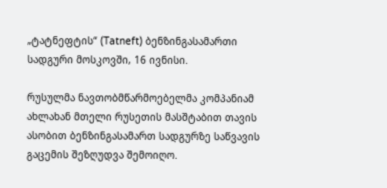„ტატნეფტის“ (Tatneft) ბენზინგასამართი სადგური მოსკოვში, 16 ივნისი.

რუსულმა ნავთობმწარმოებელმა კომპანიამ ახლახან მთელი რუსეთის მასშტაბით თავის ასობით ბენზინგასამართ სადგურზე საწვავის გაცემის შეზღუდვა შემოიღო.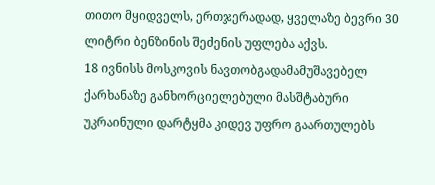თითო მყიდველს, ერთჯერადად, ყველაზე ბევრი 30 ლიტრი ბენზინის შეძენის უფლება აქვს.
18 ივნისს მოსკოვის ნავთობგადამამუშავებელ ქარხანაზე განხორციელებული მასშტაბური უკრაინული დარტყმა კიდევ უფრო გაართულებს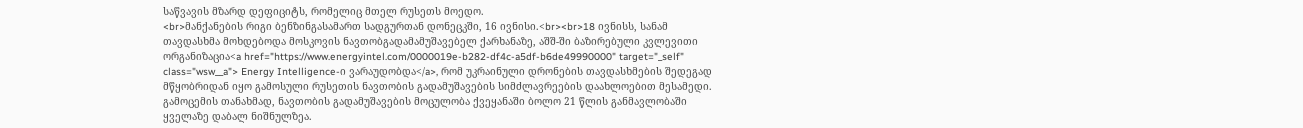საწვავის მზარდ დეფიციტს, რომელიც მთელ რუსეთს მოედო.
<br>მანქანების რიგი ბენზინგასამართ სადგურთან დონეცკში, 16 ივნისი.<br><br>18 ივნისს, სანამ თავდასხმა მოხდებოდა მოსკოვის ნავთობგადამამუშავებელ ქარხანაზე, აშშ-ში ბაზირებული კვლევითი ორგანიზაცია<a href="https://www.energyintel.com/0000019e-b282-df4c-a5df-b6de49990000" target="_self" class="wsw__a"> Energy Intelligence-ი ვარაუდობდა</a>, რომ უკრაინული დრონების თავდასხმების შედეგად მწყობრიდან იყო გამოსული რუსეთის ნავთობის გადამუშავების სიმძლავრეების დაახლოებით მესამედი. გამოცემის თანახმად, ნავთობის გადამუშავების მოცულობა ქვეყანაში ბოლო 21 წლის განმავლობაში ყველაზე დაბალ ნიშნულზეა.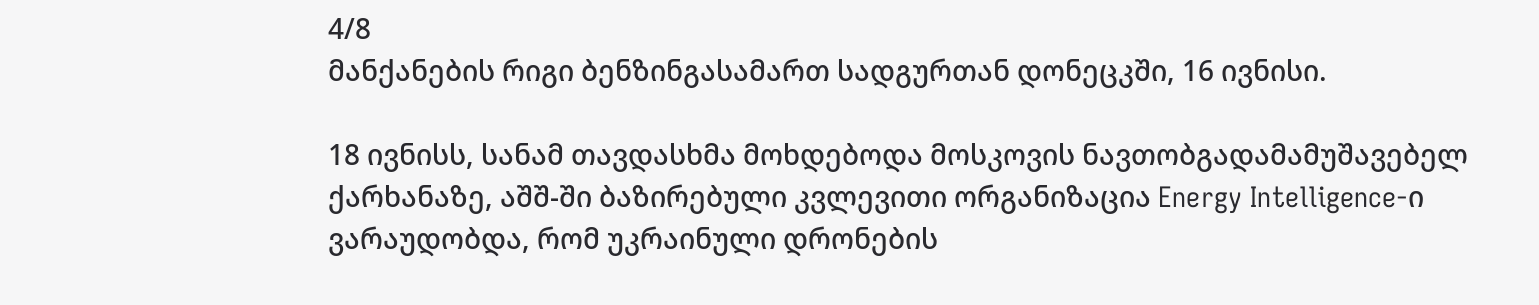4/8
მანქანების რიგი ბენზინგასამართ სადგურთან დონეცკში, 16 ივნისი.

18 ივნისს, სანამ თავდასხმა მოხდებოდა მოსკოვის ნავთობგადამამუშავებელ ქარხანაზე, აშშ-ში ბაზირებული კვლევითი ორგანიზაცია Energy Intelligence-ი ვარაუდობდა, რომ უკრაინული დრონების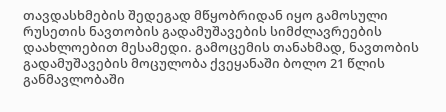თავდასხმების შედეგად მწყობრიდან იყო გამოსული რუსეთის ნავთობის გადამუშავების სიმძლავრეების დაახლოებით მესამედი. გამოცემის თანახმად, ნავთობის გადამუშავების მოცულობა ქვეყანაში ბოლო 21 წლის განმავლობაში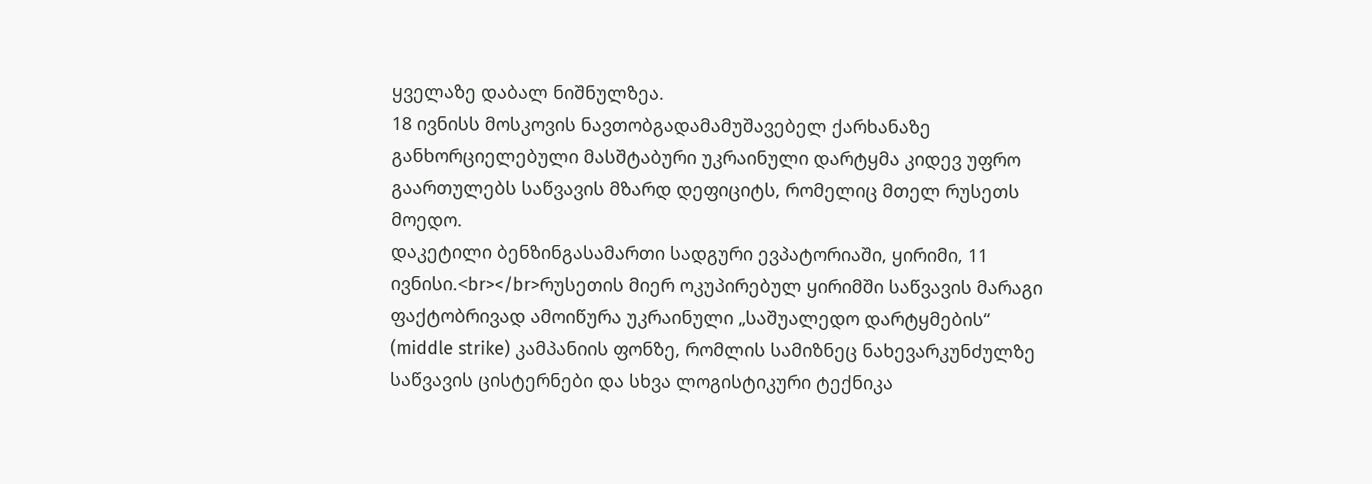ყველაზე დაბალ ნიშნულზეა.
18 ივნისს მოსკოვის ნავთობგადამამუშავებელ ქარხანაზე განხორციელებული მასშტაბური უკრაინული დარტყმა კიდევ უფრო გაართულებს საწვავის მზარდ დეფიციტს, რომელიც მთელ რუსეთს მოედო.
დაკეტილი ბენზინგასამართი სადგური ევპატორიაში, ყირიმი, 11 ივნისი.<br></br>რუსეთის მიერ ოკუპირებულ ყირიმში საწვავის მარაგი ფაქტობრივად ამოიწურა უკრაინული „საშუალედო დარტყმების“ (middle strike) კამპანიის ფონზე, რომლის სამიზნეც ნახევარკუნძულზე საწვავის ცისტერნები და სხვა ლოგისტიკური ტექნიკა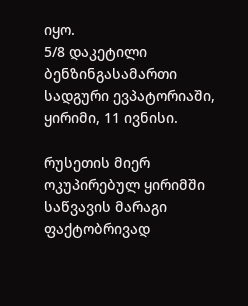იყო.
5/8 დაკეტილი ბენზინგასამართი სადგური ევპატორიაში, ყირიმი, 11 ივნისი.

რუსეთის მიერ ოკუპირებულ ყირიმში საწვავის მარაგი ფაქტობრივად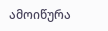ამოიწურა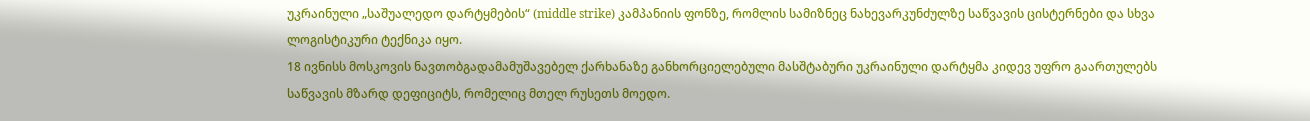უკრაინული „საშუალედო დარტყმების“ (middle strike) კამპანიის ფონზე, რომლის სამიზნეც ნახევარკუნძულზე საწვავის ცისტერნები და სხვა ლოგისტიკური ტექნიკა იყო.
18 ივნისს მოსკოვის ნავთობგადამამუშავებელ ქარხანაზე განხორციელებული მასშტაბური უკრაინული დარტყმა კიდევ უფრო გაართულებს საწვავის მზარდ დეფიციტს, რომელიც მთელ რუსეთს მოედო.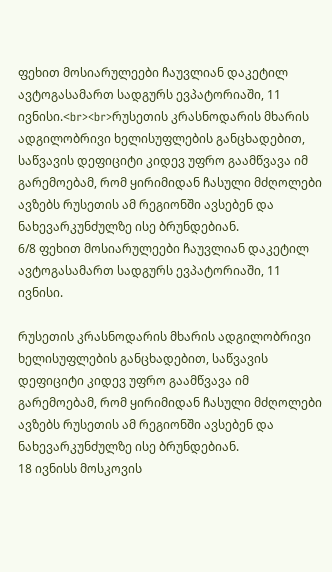ფეხით მოსიარულეები ჩაუვლიან დაკეტილ ავტოგასამართ სადგურს ევპატორიაში, 11 ივნისი.<br><br>რუსეთის კრასნოდარის მხარის ადგილობრივი ხელისუფლების განცხადებით, საწვავის დეფიციტი კიდევ უფრო გაამწვავა იმ გარემოებამ, რომ ყირიმიდან ჩასული მძღოლები ავზებს რუსეთის ამ რეგიონში ავსებენ და ნახევარკუნძულზე ისე ბრუნდებიან.
6/8 ფეხით მოსიარულეები ჩაუვლიან დაკეტილ ავტოგასამართ სადგურს ევპატორიაში, 11 ივნისი.

რუსეთის კრასნოდარის მხარის ადგილობრივი ხელისუფლების განცხადებით, საწვავის დეფიციტი კიდევ უფრო გაამწვავა იმ გარემოებამ, რომ ყირიმიდან ჩასული მძღოლები ავზებს რუსეთის ამ რეგიონში ავსებენ და ნახევარკუნძულზე ისე ბრუნდებიან.
18 ივნისს მოსკოვის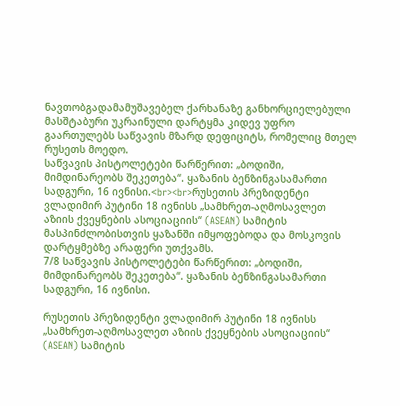ნავთობგადამამუშავებელ ქარხანაზე განხორციელებული მასშტაბური უკრაინული დარტყმა კიდევ უფრო გაართულებს საწვავის მზარდ დეფიციტს, რომელიც მთელ რუსეთს მოედო.
საწვავის პისტოლეტები წარწერით: „ბოდიში, მიმდინარეობს შეკეთება“. ყაზანის ბენზინგასამართი სადგური, 16 ივნისი.<br><br>რუსეთის პრეზიდენტი ვლადიმირ პუტინი 18 ივნისს „სამხრეთ-აღმოსავლეთ აზიის ქვეყნების ასოციაციის“ (ASEAN) სამიტის მასპინძლობისთვის ყაზანში იმყოფებოდა და მოსკოვის დარტყმებზე არაფერი უთქვამს.
7/8 საწვავის პისტოლეტები წარწერით: „ბოდიში, მიმდინარეობს შეკეთება“. ყაზანის ბენზინგასამართი სადგური, 16 ივნისი.

რუსეთის პრეზიდენტი ვლადიმირ პუტინი 18 ივნისს „სამხრეთ-აღმოსავლეთ აზიის ქვეყნების ასოციაციის“ (ASEAN) სამიტის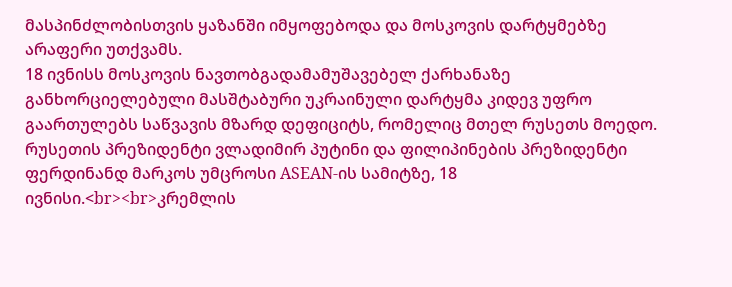მასპინძლობისთვის ყაზანში იმყოფებოდა და მოსკოვის დარტყმებზე არაფერი უთქვამს.
18 ივნისს მოსკოვის ნავთობგადამამუშავებელ ქარხანაზე განხორციელებული მასშტაბური უკრაინული დარტყმა კიდევ უფრო გაართულებს საწვავის მზარდ დეფიციტს, რომელიც მთელ რუსეთს მოედო.
რუსეთის პრეზიდენტი ვლადიმირ პუტინი და ფილიპინების პრეზიდენტი ფერდინანდ მარკოს უმცროსი ASEAN-ის სამიტზე, 18 ივნისი.<br><br>კრემლის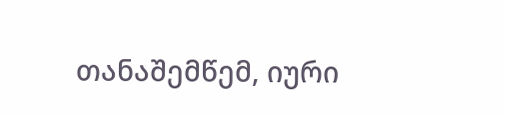თანაშემწემ, იური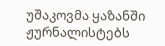უშაკოვმა ყაზანში ჟურნალისტებს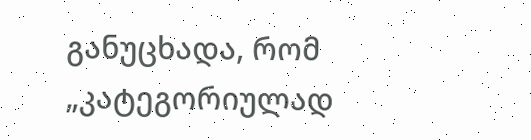განუცხადა, რომ „კატეგორიულად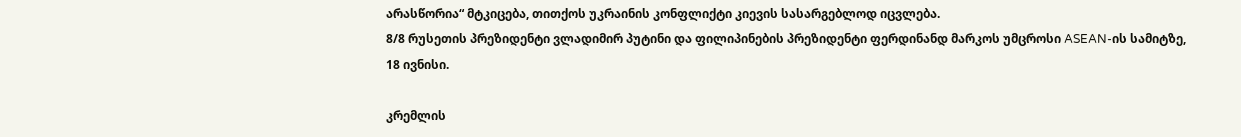არასწორია“ მტკიცება, თითქოს უკრაინის კონფლიქტი კიევის სასარგებლოდ იცვლება.
8/8 რუსეთის პრეზიდენტი ვლადიმირ პუტინი და ფილიპინების პრეზიდენტი ფერდინანდ მარკოს უმცროსი ASEAN-ის სამიტზე, 18 ივნისი.

კრემლის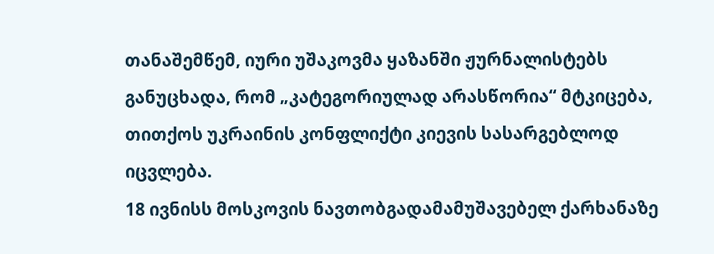თანაშემწემ, იური უშაკოვმა ყაზანში ჟურნალისტებს განუცხადა, რომ „კატეგორიულად არასწორია“ მტკიცება, თითქოს უკრაინის კონფლიქტი კიევის სასარგებლოდ იცვლება.
18 ივნისს მოსკოვის ნავთობგადამამუშავებელ ქარხანაზე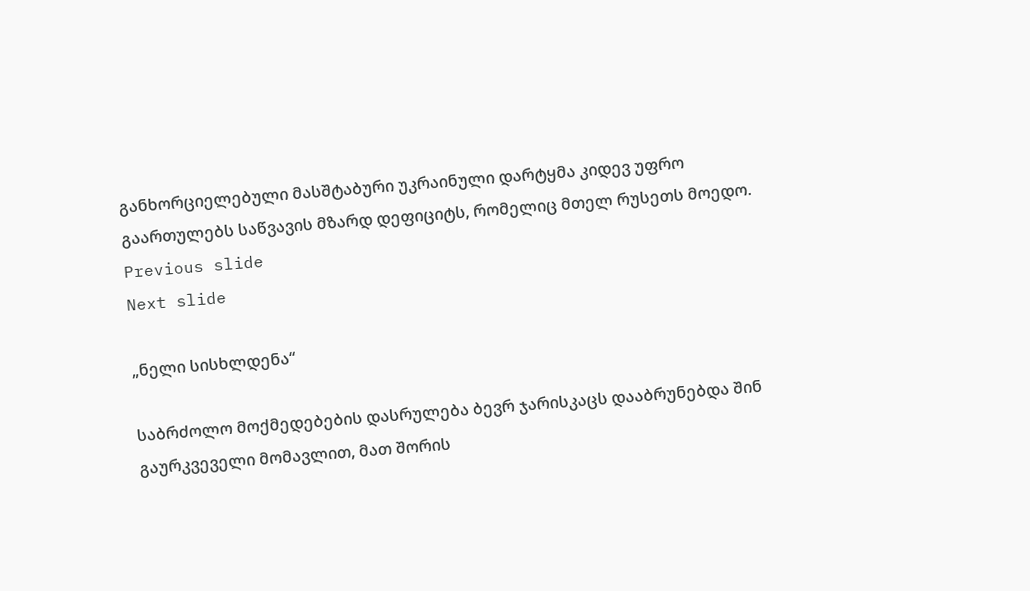განხორციელებული მასშტაბური უკრაინული დარტყმა კიდევ უფრო გაართულებს საწვავის მზარდ დეფიციტს, რომელიც მთელ რუსეთს მოედო.
Previous slide
Next slide

„ნელი სისხლდენა“

საბრძოლო მოქმედებების დასრულება ბევრ ჯარისკაცს დააბრუნებდა შინ გაურკვეველი მომავლით, მათ შორის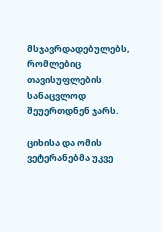მსჯავრდადებულებს, რომლებიც თავისუფლების სანაცვლოდ შეუერთდნენ ჯარს.

ციხისა და ომის ვეტერანებმა უკვე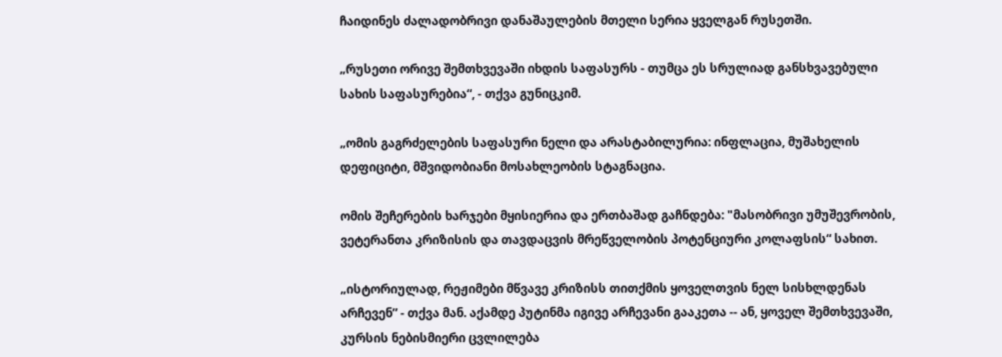ჩაიდინეს ძალადობრივი დანაშაულების მთელი სერია ყველგან რუსეთში.

„რუსეთი ორივე შემთხვევაში იხდის საფასურს - თუმცა ეს სრულიად განსხვავებული სახის საფასურებია“, - თქვა გუნიცკიმ.

„ომის გაგრძელების საფასური ნელი და არასტაბილურია: ინფლაცია, მუშახელის დეფიციტი, მშვიდობიანი მოსახლეობის სტაგნაცია.

ომის შეჩერების ხარჯები მყისიერია და ერთბაშად გაჩნდება: "მასობრივი უმუშევრობის, ვეტერანთა კრიზისის და თავდაცვის მრეწველობის პოტენციური კოლაფსის“ სახით.

„ისტორიულად, რეჟიმები მწვავე კრიზისს თითქმის ყოველთვის ნელ სისხლდენას არჩევენ” - თქვა მან. აქამდე პუტინმა იგივე არჩევანი გააკეთა -- ან, ყოველ შემთხვევაში, კურსის ნებისმიერი ცვლილება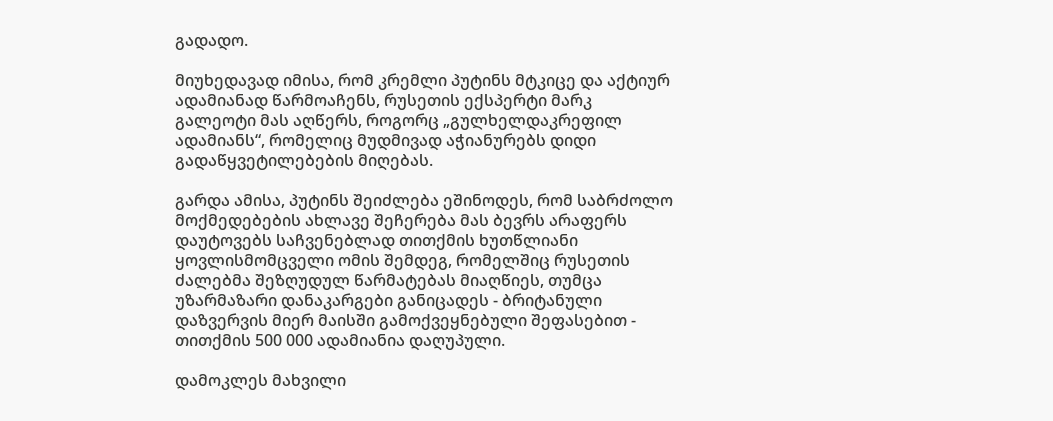გადადო.

მიუხედავად იმისა, რომ კრემლი პუტინს მტკიცე და აქტიურ ადამიანად წარმოაჩენს, რუსეთის ექსპერტი მარკ გალეოტი მას აღწერს, როგორც „გულხელდაკრეფილ ადამიანს“, რომელიც მუდმივად აჭიანურებს დიდი გადაწყვეტილებების მიღებას.

გარდა ამისა, პუტინს შეიძლება ეშინოდეს, რომ საბრძოლო მოქმედებების ახლავე შეჩერება მას ბევრს არაფერს დაუტოვებს საჩვენებლად თითქმის ხუთწლიანი ყოვლისმომცველი ომის შემდეგ, რომელშიც რუსეთის ძალებმა შეზღუდულ წარმატებას მიაღწიეს, თუმცა უზარმაზარი დანაკარგები განიცადეს - ბრიტანული დაზვერვის მიერ მაისში გამოქვეყნებული შეფასებით - თითქმის 500 000 ადამიანია დაღუპული.

დამოკლეს მახვილი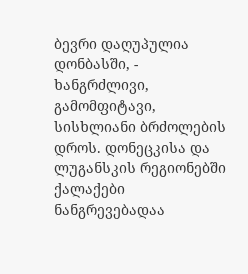ბევრი დაღუპულია დონბასში, - ხანგრძლივი, გამომფიტავი, სისხლიანი ბრძოლების დროს. დონეცკისა და ლუგანსკის რეგიონებში ქალაქები ნანგრევებადაა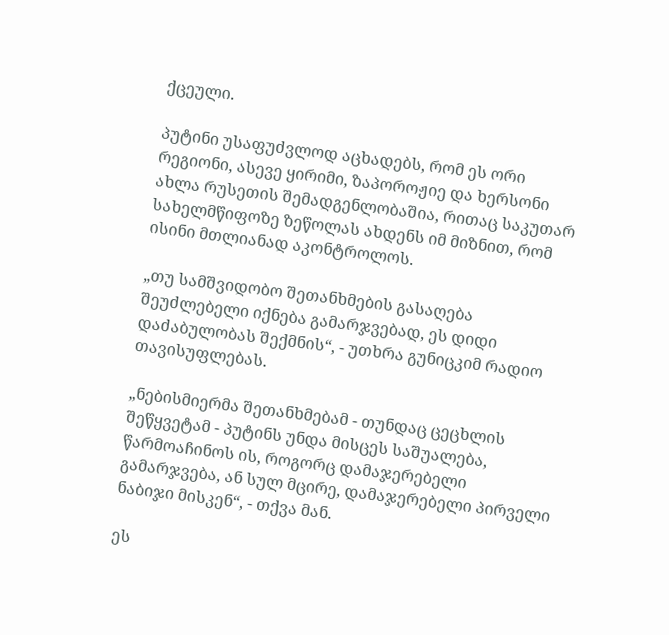ქცეული.

პუტინი უსაფუძვლოდ აცხადებს, რომ ეს ორი რეგიონი, ასევე ყირიმი, ზაპოროჟიე და ხერსონი ახლა რუსეთის შემადგენლობაშია, რითაც საკუთარ სახელმწიფოზე ზეწოლას ახდენს იმ მიზნით, რომ ისინი მთლიანად აკონტროლოს.

„თუ სამშვიდობო შეთანხმების გასაღება შეუძლებელი იქნება გამარჯვებად, ეს დიდი დაძაბულობას შექმნის“, - უთხრა გუნიცკიმ რადიო თავისუფლებას.

„ნებისმიერმა შეთანხმებამ - თუნდაც ცეცხლის შეწყვეტამ - პუტინს უნდა მისცეს საშუალება, წარმოაჩინოს ის, როგორც დამაჯერებელი გამარჯვება, ან სულ მცირე, დამაჯერებელი პირველი ნაბიჯი მისკენ“, - თქვა მან.

ეს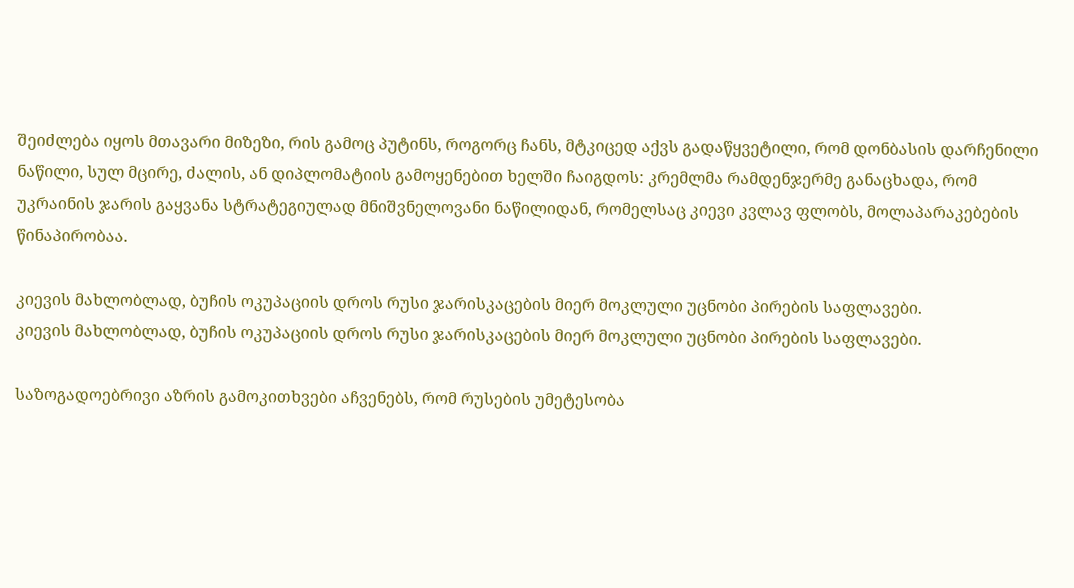შეიძლება იყოს მთავარი მიზეზი, რის გამოც პუტინს, როგორც ჩანს, მტკიცედ აქვს გადაწყვეტილი, რომ დონბასის დარჩენილი ნაწილი, სულ მცირე, ძალის, ან დიპლომატიის გამოყენებით ხელში ჩაიგდოს: კრემლმა რამდენჯერმე განაცხადა, რომ უკრაინის ჯარის გაყვანა სტრატეგიულად მნიშვნელოვანი ნაწილიდან, რომელსაც კიევი კვლავ ფლობს, მოლაპარაკებების წინაპირობაა.

კიევის მახლობლად, ბუჩის ოკუპაციის დროს რუსი ჯარისკაცების მიერ მოკლული უცნობი პირების საფლავები.
კიევის მახლობლად, ბუჩის ოკუპაციის დროს რუსი ჯარისკაცების მიერ მოკლული უცნობი პირების საფლავები.

საზოგადოებრივი აზრის გამოკითხვები აჩვენებს, რომ რუსების უმეტესობა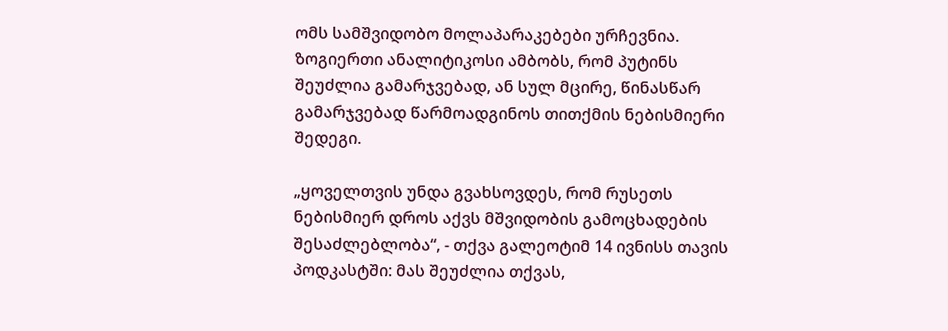ომს სამშვიდობო მოლაპარაკებები ურჩევნია. ზოგიერთი ანალიტიკოსი ამბობს, რომ პუტინს შეუძლია გამარჯვებად, ან სულ მცირე, წინასწარ გამარჯვებად წარმოადგინოს თითქმის ნებისმიერი შედეგი.

„ყოველთვის უნდა გვახსოვდეს, რომ რუსეთს ნებისმიერ დროს აქვს მშვიდობის გამოცხადების შესაძლებლობა“, - თქვა გალეოტიმ 14 ივნისს თავის პოდკასტში: მას შეუძლია თქვას,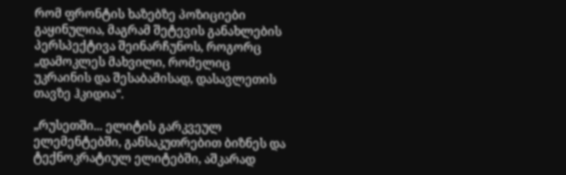რომ ფრონტის ხაზებზე პოზიციები გაყინულია, მაგრამ შეტევის განახლების პერსპექტივა შეინარჩუნოს, როგორც „დამოკლეს მახვილი, რომელიც უკრაინის და შესაბამისად, დასავლეთის თავზე ჰკიდია“.

„რუსეთში... ელიტის გარკვეულ ელემენტებში, განსაკუთრებით ბიზნეს და ტექნოკრატიულ ელიტებში, აშკარად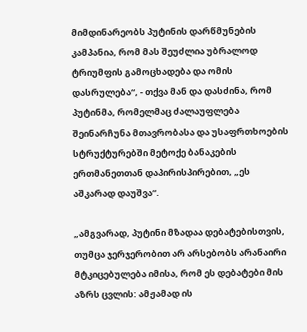მიმდინარეობს პუტინის დარწმუნების კამპანია, რომ მას შეუძლია უბრალოდ ტრიუმფის გამოცხადება და ომის დასრულება“, - თქვა მან და დასძინა, რომ პუტინმა, რომელმაც ძალაუფლება შეინარჩუნა მთავრობასა და უსაფრთხოების სტრუქტურებში მეტოქე ბანაკების ერთმანეთთან დაპირისპირებით, „ეს აშკარად დაუშვა“.

„ამგვარად, პუტინი მზადაა დებატებისთვის, თუმცა ჯერჯერობით არ არსებობს არანაირი მტკიცებულება იმისა, რომ ეს დებატები მის აზრს ცვლის: ამჟამად ის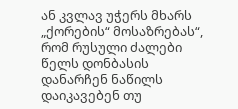ან კვლავ უჭერს მხარს „ქორების“ მოსაზრებას“, რომ რუსული ძალები წელს დონბასის დანარჩენ ნაწილს დაიკავებენ თუ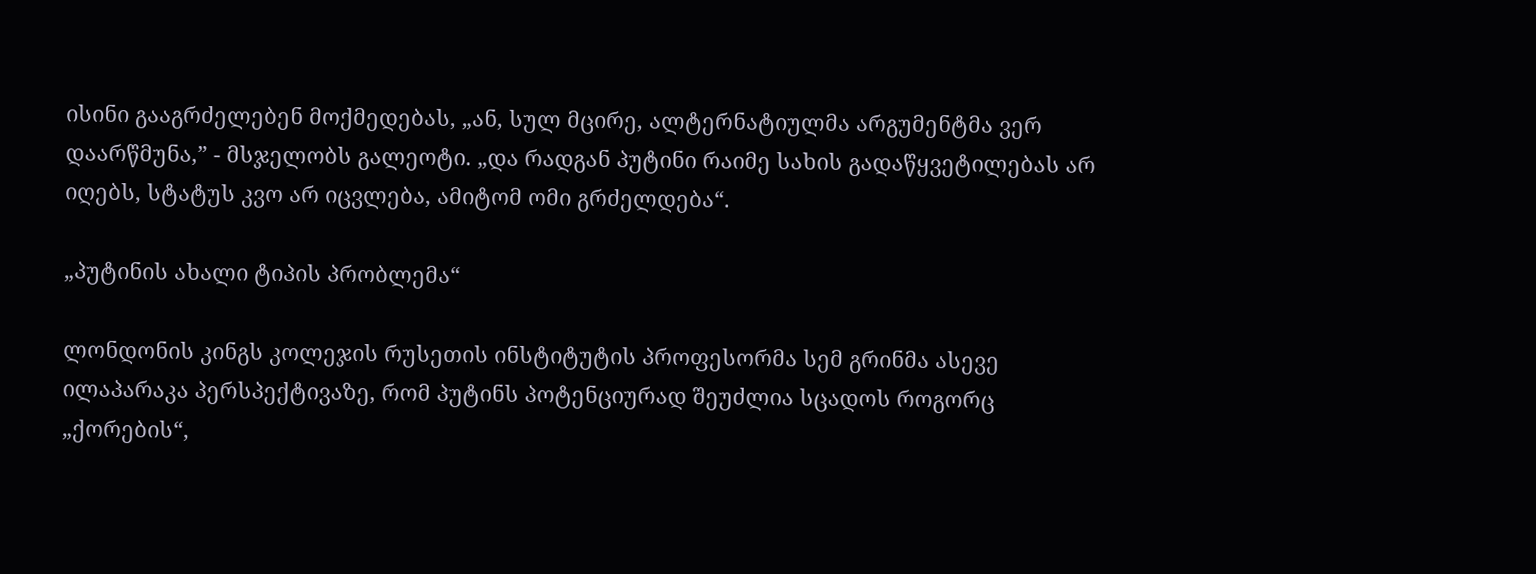ისინი გააგრძელებენ მოქმედებას, „ან, სულ მცირე, ალტერნატიულმა არგუმენტმა ვერ დაარწმუნა,” - მსჯელობს გალეოტი. „და რადგან პუტინი რაიმე სახის გადაწყვეტილებას არ იღებს, სტატუს კვო არ იცვლება, ამიტომ ომი გრძელდება“.

„პუტინის ახალი ტიპის პრობლემა“

ლონდონის კინგს კოლეჯის რუსეთის ინსტიტუტის პროფესორმა სემ გრინმა ასევე ილაპარაკა პერსპექტივაზე, რომ პუტინს პოტენციურად შეუძლია სცადოს როგორც „ქორების“,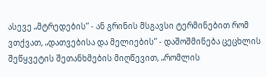ასევე „მტრედების“ - ან გრინის მსგავსი ტერმინებით რომ ვთქვათ, „დათვებისა და მელიების“ - დაშოშმინება ცეცხლის შეწყვეტის შეთანხმების მიღწევით, „რომლის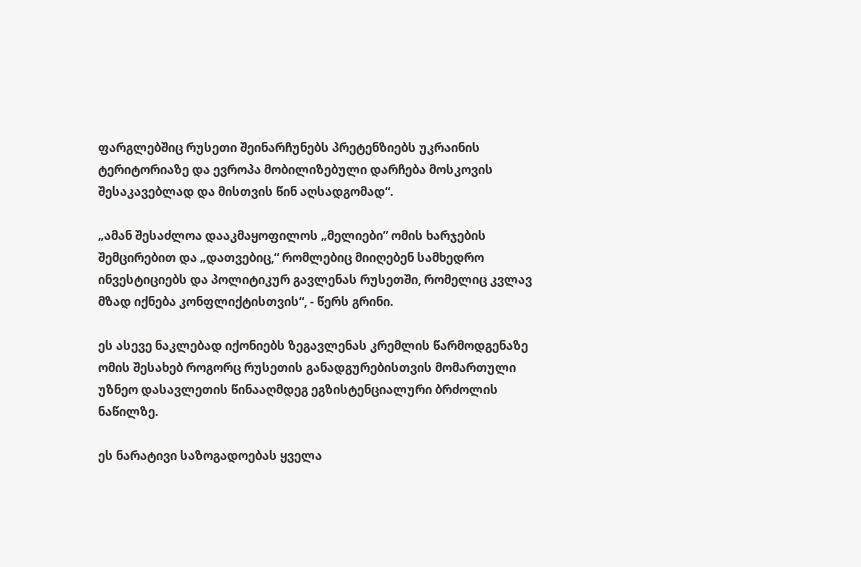ფარგლებშიც რუსეთი შეინარჩუნებს პრეტენზიებს უკრაინის ტერიტორიაზე და ევროპა მობილიზებული დარჩება მოსკოვის შესაკავებლად და მისთვის წინ აღსადგომად“.

„ამან შესაძლოა დააკმაყოფილოს „მელიები” ომის ხარჯების შემცირებით და „დათვებიც,“ რომლებიც მიიღებენ სამხედრო ინვესტიციებს და პოლიტიკურ გავლენას რუსეთში, რომელიც კვლავ მზად იქნება კონფლიქტისთვის“, - წერს გრინი.

ეს ასევე ნაკლებად იქონიებს ზეგავლენას კრემლის წარმოდგენაზე ომის შესახებ როგორც რუსეთის განადგურებისთვის მომართული უზნეო დასავლეთის წინააღმდეგ ეგზისტენციალური ბრძოლის ნაწილზე.

ეს ნარატივი საზოგადოებას ყველა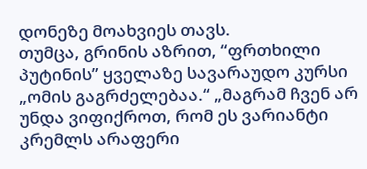დონეზე მოახვიეს თავს.
თუმცა, გრინის აზრით, “ფრთხილი პუტინის” ყველაზე სავარაუდო კურსი „ომის გაგრძელებაა.“ „მაგრამ ჩვენ არ უნდა ვიფიქროთ, რომ ეს ვარიანტი კრემლს არაფერი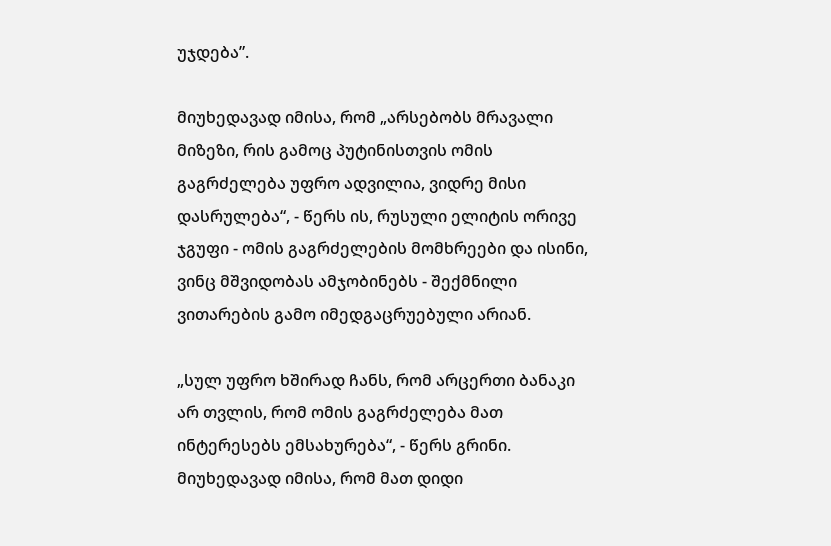უჯდება”.

მიუხედავად იმისა, რომ „არსებობს მრავალი მიზეზი, რის გამოც პუტინისთვის ომის გაგრძელება უფრო ადვილია, ვიდრე მისი დასრულება“, - წერს ის, რუსული ელიტის ორივე ჯგუფი - ომის გაგრძელების მომხრეები და ისინი, ვინც მშვიდობას ამჯობინებს - შექმნილი ვითარების გამო იმედგაცრუებული არიან.

„სულ უფრო ხშირად ჩანს, რომ არცერთი ბანაკი არ თვლის, რომ ომის გაგრძელება მათ ინტერესებს ემსახურება“, - წერს გრინი. მიუხედავად იმისა, რომ მათ დიდი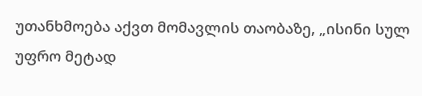უთანხმოება აქვთ მომავლის თაობაზე, „ისინი სულ უფრო მეტად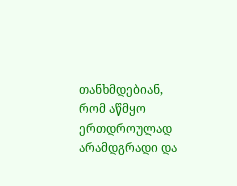თანხმდებიან, რომ აწმყო ერთდროულად არამდგრადი და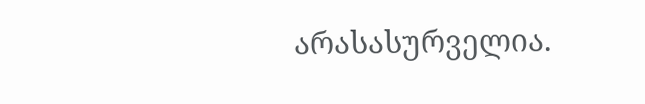არასასურველია.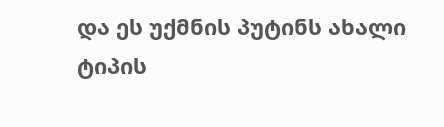და ეს უქმნის პუტინს ახალი ტიპის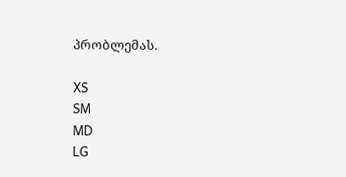პრობლემას.

XS
SM
MD
LG